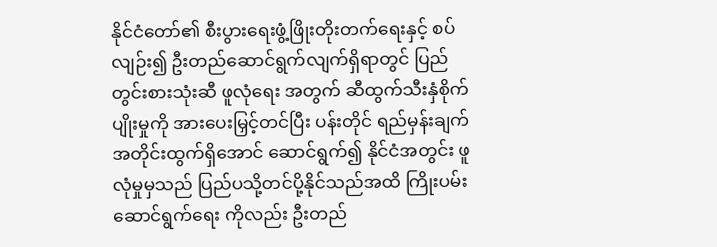နိုင်ငံတော်၏ စီးပွားရေးဖွံ့ဖြိုးတိုးတက်ရေးနှင့် စပ်လျဉ်း၍ ဦးတည်ဆောင်ရွက်လျက်ရှိရာတွင် ပြည်တွင်းစားသုံးဆီ ဖူလုံရေး အတွက် ဆီထွက်သီးနှံစိုက်ပျိုးမှုကို အားပေးမြှင့်တင်ပြီး ပန်းတိုင် ရည်မှန်းချက်အတိုင်းထွက်ရှိအောင် ဆောင်ရွက်၍ နိုင်ငံအတွင်း ဖူလုံမှုမှသည် ပြည်ပသို့တင်ပို့နိုင်သည်အထိ ကြိုးပမ်းဆောင်ရွက်ရေး ကိုလည်း ဦးတည်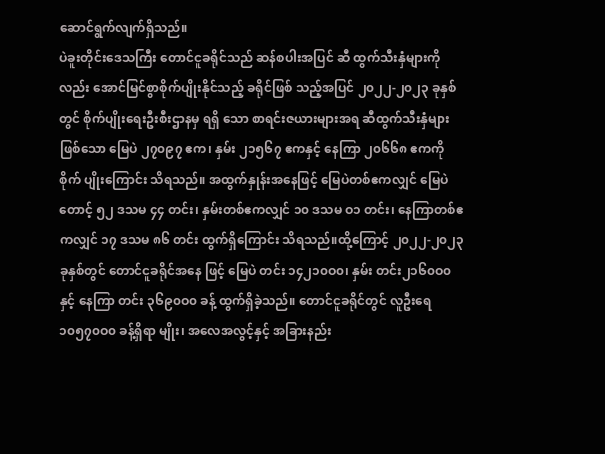ဆောင်ရွက်လျက်ရှိသည်။
ပဲခူးတိုင်းဒေသကြီး တောင်ငူခရိုင်သည် ဆန်စပါးအပြင် ဆီ ထွက်သီးနှံများကိုလည်း အောင်မြင်စွာစိုက်ပျိုးနိုင်သည့် ခရိုင်ဖြစ် သည့်အပြင် ၂၀၂၂-၂၀၂၃ ခုနှစ်တွင် စိုက်ပျိုးရေးဦးစီးဌာနမှ ရရှိ သော စာရင်းဇယားများအရ ဆီထွက်သီးနှံများဖြစ်သော မြေပဲ ၂၇၀၉၇ ဧက၊ နှမ်း ၂၁၅၆၇ ဧကနှင့် နေကြာ ၂၀၆၆၈ ဧကကို စိုက် ပျိုးကြောင်း သိရသည်။ အထွက်နှုန်းအနေဖြင့် မြေပဲတစ်ဧကလျှင် မြေပဲတောင့် ၅၂ ဒသမ ၄၄ တင်း၊ နှမ်းတစ်ဧကလျှင် ၁၀ ဒသမ ဝ၁ တင်း၊ နေကြာတစ်ဧကလျှင် ၁၇ ဒသမ ၈၆ တင်း ထွက်ရှိကြောင်း သိရသည်။ထို့ကြောင့် ၂၀၂၂-၂၀၂၃ ခုနှစ်တွင် တောင်ငူခရိုင်အနေ ဖြင့် မြေပဲ တင်း ၁၄၂၁၀ဝ၀၊ နှမ်း တင်း၂၁၆၀ဝ၀ နှင့် နေကြာ တင်း ၃၆၉၀ဝ၀ ခန့် ထွက်ရှိခဲ့သည်။ တောင်ငူခရိုင်တွင် လူဦးရေ ၁၀၅၇၀ဝ၀ ခန့်ရှိရာ မျိုး၊ အလေအလွင့်နှင့် အခြားနည်း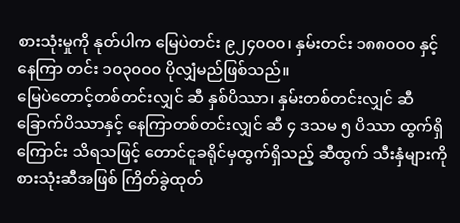စားသုံးမှုကို နုတ်ပါက မြေပဲတင်း ၉၂၄၀ဝ၀၊ နှမ်းတင်း ၁၈၈၀ဝ၀ နှင့် နေကြာ တင်း ၁၀၃၀ဝ၀ ပိုလျှံမည်ဖြစ်သည်။
မြေပဲတောင့်တစ်တင်းလျှင် ဆီ နှစ်ပိဿာ၊ နှမ်းတစ်တင်းလျှင် ဆီ ခြောက်ပိဿာနှင့် နေကြာတစ်တင်းလျှင် ဆီ ၄ ဒသမ ၅ ပိဿာ ထွက်ရှိကြောင်း သိရသဖြင့် တောင်ငူခရိုင်မှထွက်ရှိသည့် ဆီထွက် သီးနှံများကို စားသုံးဆီအဖြစ် ကြိတ်ခွဲထုတ်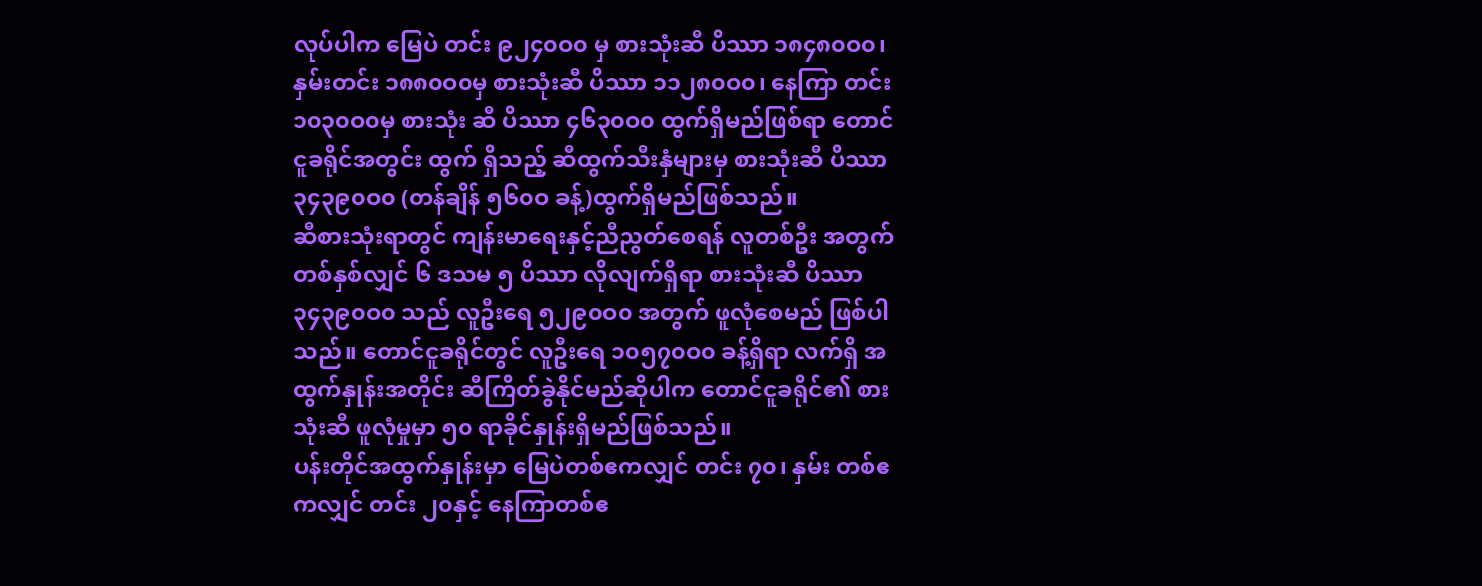လုပ်ပါက မြေပဲ တင်း ၉၂၄၀ဝ၀ မှ စားသုံးဆီ ပိဿာ ၁၈၄၈၀ဝ၀၊ နှမ်းတင်း ၁၈၈၀ဝ၀မှ စားသုံးဆီ ပိဿာ ၁၁၂၈၀ဝ၀၊ နေကြာ တင်း ၁၀၃၀ဝ၀မှ စားသုံး ဆီ ပိဿာ ၄၆၃၀ဝ၀ ထွက်ရှိမည်ဖြစ်ရာ တောင်ငူခရိုင်အတွင်း ထွက် ရှိသည့် ဆီထွက်သီးနှံများမှ စားသုံးဆီ ပိဿာ ၃၄၃၉၀ဝ၀ (တန်ချိန် ၅၆၀ဝ ခန့်)ထွက်ရှိမည်ဖြစ်သည်။
ဆီစားသုံးရာတွင် ကျန်းမာရေးနှင့်ညီညွတ်စေရန် လူတစ်ဦး အတွက် တစ်နှစ်လျှင် ၆ ဒသမ ၅ ပိဿာ လိုလျက်ရှိရာ စားသုံးဆီ ပိဿာ ၃၄၃၉၀ဝ၀ သည် လူဦးရေ ၅၂၉၀ဝ၀ အတွက် ဖူလုံစေမည် ဖြစ်ပါသည်။ တောင်ငူခရိုင်တွင် လူဦးရေ ၁၀၅၇၀ဝ၀ ခန့်ရှိရာ လက်ရှိ အထွက်နှုန်းအတိုင်း ဆီကြိတ်ခွဲနိုင်မည်ဆိုပါက တောင်ငူခရိုင်၏ စားသုံးဆီ ဖူလုံမှုမှာ ၅၀ ရာခိုင်နှုန်းရှိမည်ဖြစ်သည်။
ပန်းတိုင်အထွက်နှုန်းမှာ မြေပဲတစ်ဧကလျှင် တင်း ၇၀၊ နှမ်း တစ်ဧကလျှင် တင်း ၂၀နှင့် နေကြာတစ်ဧ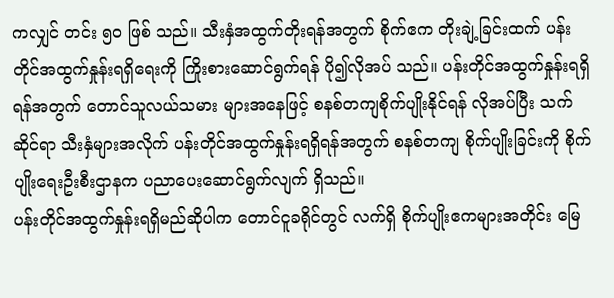ကလျှင် တင်း ၅၀ ဖြစ် သည်။ သီးနှံအထွက်တိုးရန်အတွက် စိုက်ဧက တိုးချဲ့ခြင်းထက် ပန်းတိုင်အထွက်နှုန်းရရှိရေးကို ကြိုးစားဆောင်ရွက်ရန် ပို၍လိုအပ် သည်။ ပန်းတိုင်အထွက်နှုန်းရရှိရန်အတွက် တောင်သူလယ်သမား များအနေဖြင့် စနစ်တကျစိုက်ပျိုးနိုင်ရန် လိုအပ်ပြီး သက်ဆိုင်ရာ သီးနှံများအလိုက် ပန်းတိုင်အထွက်နှုန်းရရှိရန်အတွက် စနစ်တကျ စိုက်ပျိုးခြင်းကို စိုက်ပျိုးရေးဦးစီးဌာနက ပညာပေးဆောင်ရွက်လျက် ရှိသည်။
ပန်းတိုင်အထွက်နှုန်းရရှိမည်ဆိုပါက တောင်ငူခရိုင်တွင် လက်ရှိ စိုက်ပျိုးဧကများအတိုင်း မြေ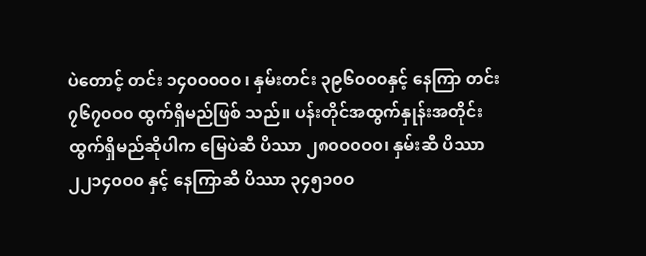ပဲတောင့် တင်း ၁၄၀ဝ၀ဝ၀ ၊ နှမ်းတင်း ၃၉၆၀ဝ၀နှင့် နေကြာ တင်း ၇၆၇၀ဝ၀ ထွက်ရှိမည်ဖြစ် သည်။ ပန်းတိုင်အထွက်နှုန်းအတိုင်း ထွက်ရှိမည်ဆိုပါက မြေပဲဆီ ပိဿာ ၂၈၀ဝ၀ဝ၀၊ နှမ်းဆီ ပိဿာ ၂၂၁၄၀ဝ၀ နှင့် နေကြာဆီ ပိဿာ ၃၄၅၁၀ဝ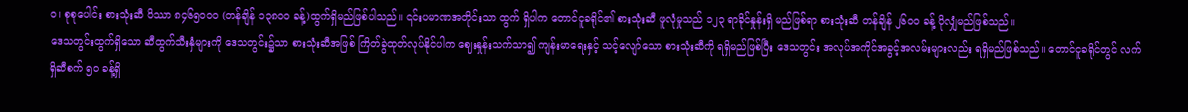၀၊ စုစုပေါင်း စားသုံးဆီ ပိဿာ ၈၄၆၅၀ဝ၀ (တန်ချိန် ၁၃၈၀ဝ ခန့်)ထွက်ရှိမည်ဖြစ်ပါသည်။ ၎င်းပမာဏအတိုင်းသာ ထွက် ရှိပါက တောင်ငူခရိုင်၏ စားသုံးဆီ ဖူလုံမှုသည် ၁၂၃ ရာခိုင်နှုန်းရှိ မည်ဖြစ်ရာ စားသုံးဆီ တန်ချိန် ၂၆၀ဝ ခန့် ပိုလျှံမည်ဖြစ်သည်။
ဒေသတွင်းထွက်ရှိသော ဆီထွက်သီးနှံများကို ဒေသတွင်း၌သာ စားသုံးဆီအဖြစ် ကြိတ်ခွဲထုတ်လုပ်နိုင်ပါက ဈေးနှုန်းသက်သာ၍ ကျန်းမာရေးနှင့် သင့်လျော်သော စားသုံးဆီကို ရရှိမည်ဖြစ်ပြီး ဒေသတွင်း အလုပ်အကိုင်အခွင့်အလမ်းများလည်း ရရှိမည်ဖြစ်သည်။ တောင်ငူခရိုင်တွင် လက်ရှိဆီစက် ၅၀ ခန့်ရှိ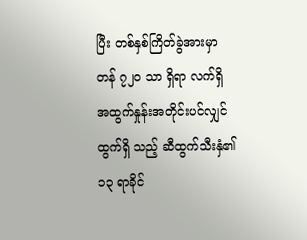ပြီး တစ်နှစ်ကြိတ်ခွဲအားမှာ တန် ၇၂၀ သာ ရှိရာ လက်ရှိ အထွက်နှုန်းအတိုင်းပင်လျှင် ထွက်ရှိ သည့် ဆီထွက်သီးနှံ၏ ၁၃ ရာခိုင်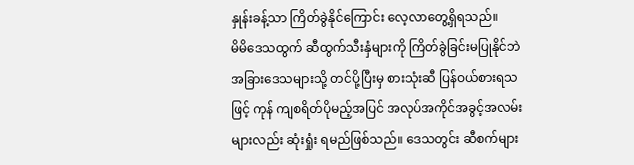နှုန်းခန့်သာ ကြိတ်ခွဲနိုင်ကြောင်း လေ့လာတွေ့ရှိရသည်။
မိမိဒေသထွက် ဆီထွက်သီးနှံများကို ကြိတ်ခွဲခြင်းမပြုနိုင်ဘဲ အခြားဒေသများသို့ တင်ပို့ပြီးမှ စားသုံးဆီ ပြန်ဝယ်စားရသဖြင့် ကုန် ကျစရိတ်ပိုမည့်အပြင် အလုပ်အကိုင်အခွင့်အလမ်းများလည်း ဆုံးရှုံး ရမည်ဖြစ်သည်။ ဒေသတွင်း ဆီစက်များ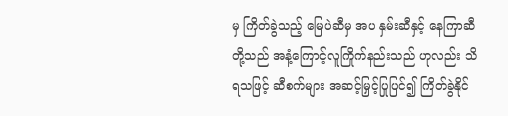မှ ကြိတ်ခွဲသည့် မြေပဲဆီမှ အပ နှမ်းဆီနှင့် နေကြာဆီတို့သည် အနံ့ကြောင့်လူကြိုက်နည်းသည် ဟုလည်း သိရသဖြင့် ဆီစက်များ အဆင့်မြှင့်ပြုပြင်၍ ကြိတ်ခွဲနိုင်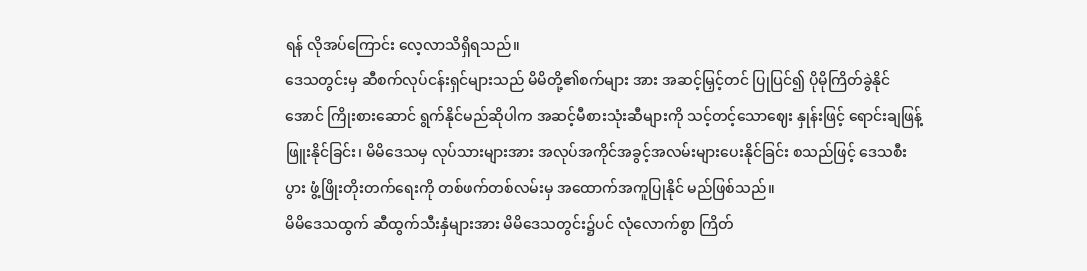ရန် လိုအပ်ကြောင်း လေ့လာသိရှိရသည်။
ဒေသတွင်းမှ ဆီစက်လုပ်ငန်းရှင်များသည် မိမိတို့၏စက်များ အား အဆင့်မြှင့်တင် ပြုပြင်၍ ပိုမိုကြိတ်ခွဲနိုင်အောင် ကြိုးစားဆောင် ရွက်နိုင်မည်ဆိုပါက အဆင့်မီစားသုံးဆီများကို သင့်တင့်သောဈေး နှုန်းဖြင့် ရောင်းချဖြန့်ဖြူးနိုင်ခြင်း၊ မိမိဒေသမှ လုပ်သားများအား အလုပ်အကိုင်အခွင့်အလမ်းများပေးနိုင်ခြင်း စသည်ဖြင့် ဒေသစီးပွား ဖွံ့ဖြိုးတိုးတက်ရေးကို တစ်ဖက်တစ်လမ်းမှ အထောက်အကူပြုနိုင် မည်ဖြစ်သည်။
မိမိဒေသထွက် ဆီထွက်သီးနှံများအား မိမိဒေသတွင်း၌ပင် လုံလောက်စွာ ကြိတ်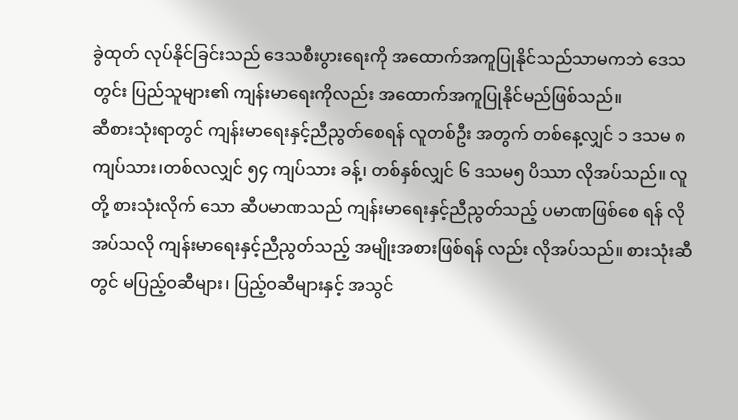ခွဲထုတ် လုပ်နိုင်ခြင်းသည် ဒေသစီးပွားရေးကို အထောက်အကူပြုနိုင်သည်သာမကဘဲ ဒေသတွင်း ပြည်သူများ၏ ကျန်းမာရေးကိုလည်း အထောက်အကူပြုနိုင်မည်ဖြစ်သည်။
ဆီစားသုံးရာတွင် ကျန်းမာရေးနှင့်ညီညွတ်စေရန် လူတစ်ဦး အတွက် တစ်နေ့လျှင် ၁ ဒသမ ၈ ကျပ်သား၊တစ်လလျှင် ၅၄ ကျပ်သား ခန့်၊ တစ်နှစ်လျှင် ၆ ဒသမ၅ ပိဿာ လိုအပ်သည်။ လူတို့ စားသုံးလိုက် သော ဆီပမာဏသည် ကျန်းမာရေးနှင့်ညီညွတ်သည့် ပမာဏဖြစ်စေ ရန် လိုအပ်သလို ကျန်းမာရေးနှင့်ညီညွတ်သည့် အမျိုးအစားဖြစ်ရန် လည်း လိုအပ်သည်။ စားသုံးဆီတွင် မပြည့်ဝဆီများ၊ ပြည့်ဝဆီများနှင့် အသွင်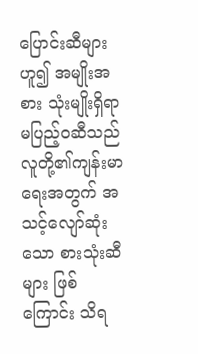ပြောင်းဆီများဟူ၍ အမျိုးအစား သုံးမျိုးရှိရာ မပြည့်ဝဆီသည် လူတို့၏ကျန်းမာရေးအတွက် အသင့်လျော်ဆုံးသော စားသုံးဆီများ ဖြစ်ကြောင်း သိရ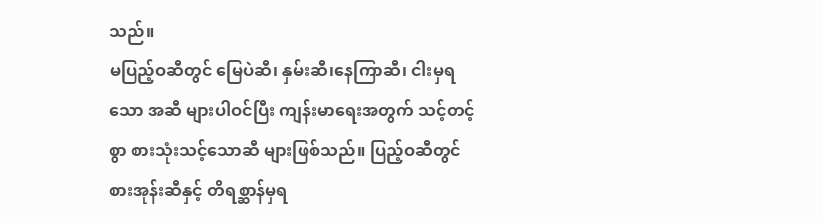သည်။
မပြည့်ဝဆီတွင် မြေပဲဆီ၊ နှမ်းဆီ၊နေကြာဆီ၊ ငါးမှရသော အဆီ များပါဝင်ပြီး ကျန်းမာရေးအတွက် သင့်တင့်စွာ စားသုံးသင့်သောဆီ များဖြစ်သည်။ ပြည့်ဝဆီတွင် စားအုန်းဆီနှင့် တိရစ္ဆာန်မှရ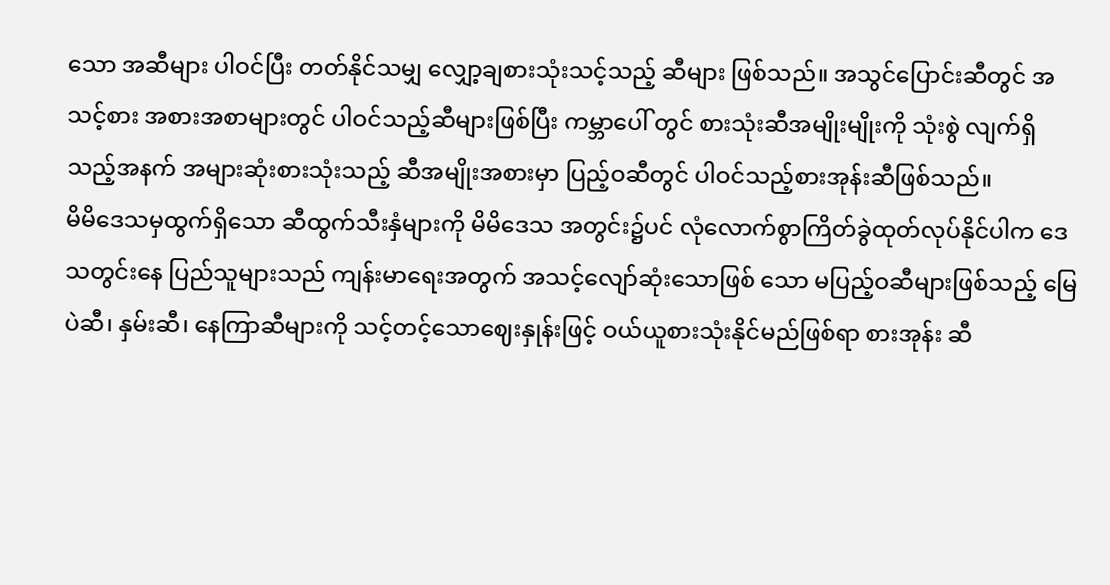သော အဆီများ ပါဝင်ပြီး တတ်နိုင်သမျှ လျှော့ချစားသုံးသင့်သည့် ဆီများ ဖြစ်သည်။ အသွင်ပြောင်းဆီတွင် အသင့်စား အစားအစာများတွင် ပါဝင်သည့်ဆီများဖြစ်ပြီး ကမ္ဘာပေါ် တွင် စားသုံးဆီအမျိုးမျိုးကို သုံးစွဲ လျက်ရှိသည့်အနက် အများဆုံးစားသုံးသည့် ဆီအမျိုးအစားမှာ ပြည့်ဝဆီတွင် ပါဝင်သည့်စားအုန်းဆီဖြစ်သည်။
မိမိဒေသမှထွက်ရှိသော ဆီထွက်သီးနှံများကို မိမိဒေသ အတွင်း၌ပင် လုံလောက်စွာကြိတ်ခွဲထုတ်လုပ်နိုင်ပါက ဒေသတွင်းနေ ပြည်သူများသည် ကျန်းမာရေးအတွက် အသင့်လျော်ဆုံးသောဖြစ် သော မပြည့်ဝဆီများဖြစ်သည့် မြေပဲဆီ၊ နှမ်းဆီ၊ နေကြာဆီများကို သင့်တင့်သောဈေးနှုန်းဖြင့် ဝယ်ယူစားသုံးနိုင်မည်ဖြစ်ရာ စားအုန်း ဆီ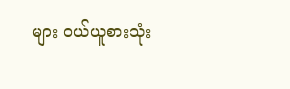များ ဝယ်ယူစားသုံး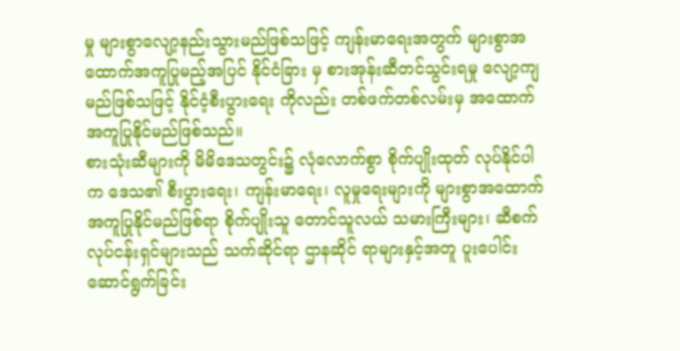မှု များစွာလျော့နည်းသွားမည်ဖြစ်သဖြင့် ကျန်းမာရေးအတွက် များစွာအထောက်အကူပြုမည့်အပြင် နိုင်ငံခြား မှ စားအုန်းဆီတင်သွင်းရမှု လျော့ကျမည်ဖြစ်သဖြင့် နိုင်ငံ့စီးပွားရေး ကိုလည်း တစ်ဖက်တစ်လမ်းမှ အထောက်အကူပြုနိုင်မည်ဖြစ်သည်။
စားသုံးဆီများကို မိမိဒေသတွင်း၌ လုံလောက်စွာ စိုက်ပျိုးထုတ် လုပ်နိုင်ပါက ဒေသ၏ စီးပွားရေး၊ ကျန်းမာရေး၊ လူမှုရေးများကို များစွာအထောက်အကူပြုနိုင်မည်ဖြစ်ရာ စိုက်ပျိုးသူ တောင်သူလယ် သမားကြီးများ၊ ဆီစက်လုပ်ငန်းရှင်များသည် သက်ဆိုင်ရာ ဌာနဆိုင် ရာများနှင့်အတူ ပူးပေါင်းဆောင်ရွက်ခြင်း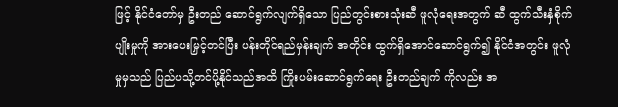ဖြင့် နိုင်ငံတော်မှ ဦးတည် ဆောင်ရွက်လျက်ရှိသော ပြည်တွင်းစားသုံးဆီ ဖူလုံရေးအတွက် ဆီ ထွက်သီးနှံစိုက်ပျိုးမှုကို အားပေးမြှင့်တင်ပြီး ပန်းတိုင်ရည်မှန်းချက် အတိုင်း ထွက်ရှိအောင်ဆောင်ရွက်၍ နိုင်ငံအတွင်း ဖူလုံမှုမှသည် ပြည်ပသို့တင်ပို့နိုင်သည်အထိ ကြိုးပမ်းဆောင်ရွက်ရေး ဦးတည်ချက် ကိုလည်း အ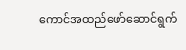ကောင်အထည်ဖော်ဆောင်ရွက်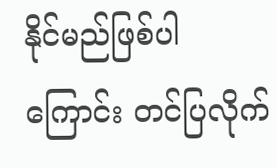နိုင်မည်ဖြစ်ပါကြောင်း တင်ပြလိုက်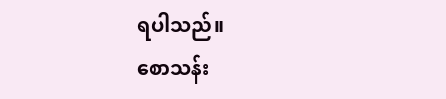ရပါသည်။
စောသန်း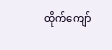ထိုက်ကျော်